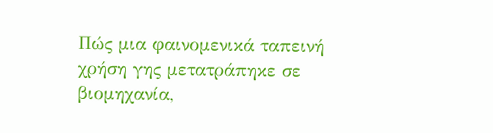Πώς μια φαινομενικά ταπεινή χρήση γης μετατράπηκε σε βιομηχανία,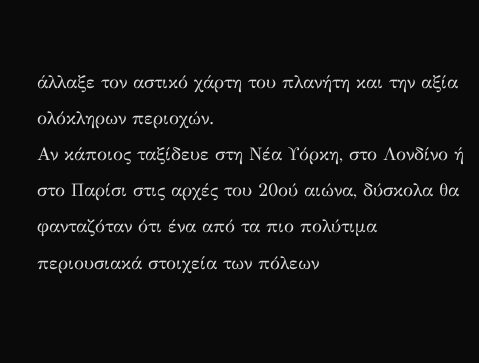άλλαξε τον αστικό χάρτη του πλανήτη και την αξία ολόκληρων περιοχών.
Αν κάποιος ταξίδευε στη Νέα Υόρκη, στο Λονδίνο ή στο Παρίσι στις αρχές του 20ού αιώνα, δύσκολα θα φανταζόταν ότι ένα από τα πιο πολύτιμα περιουσιακά στοιχεία των πόλεων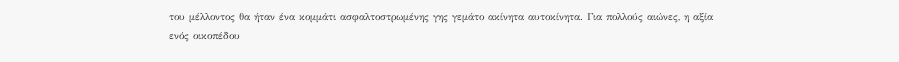του μέλλοντος θα ήταν ένα κομμάτι ασφαλτοστρωμένης γης γεμάτο ακίνητα αυτοκίνητα. Για πολλούς αιώνες, η αξία ενός οικοπέδου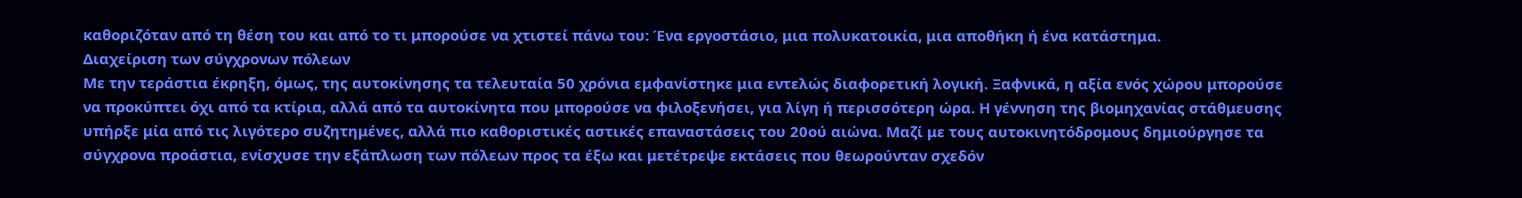καθοριζόταν από τη θέση του και από το τι μπορούσε να χτιστεί πάνω του: Ένα εργοστάσιο, μια πολυκατοικία, μια αποθήκη ή ένα κατάστημα.
Διαχείριση των σύγχρονων πόλεων
Με την τεράστια έκρηξη, όμως, της αυτοκίνησης τα τελευταία 50 χρόνια εμφανίστηκε μια εντελώς διαφορετική λογική. Ξαφνικά, η αξία ενός χώρου μπορούσε να προκύπτει όχι από τα κτίρια, αλλά από τα αυτοκίνητα που μπορούσε να φιλοξενήσει, για λίγη ή περισσότερη ώρα. Η γέννηση της βιομηχανίας στάθμευσης υπήρξε μία από τις λιγότερο συζητημένες, αλλά πιο καθοριστικές αστικές επαναστάσεις του 20ού αιώνα. Μαζί με τους αυτοκινητόδρομους δημιούργησε τα σύγχρονα προάστια, ενίσχυσε την εξάπλωση των πόλεων προς τα έξω και μετέτρεψε εκτάσεις που θεωρούνταν σχεδόν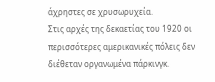άχρηστες σε χρυσωρυχεία.
Στις αρχές της δεκαετίας του 1920 οι περισσότερες αμερικανικές πόλεις δεν διέθεταν οργανωμένα πάρκινγκ.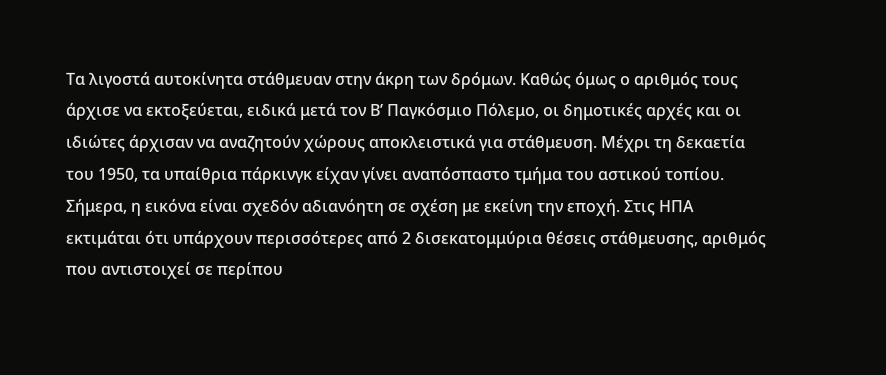Τα λιγοστά αυτοκίνητα στάθμευαν στην άκρη των δρόμων. Καθώς όμως ο αριθμός τους άρχισε να εκτοξεύεται, ειδικά μετά τον Β’ Παγκόσμιο Πόλεμο, οι δημοτικές αρχές και οι ιδιώτες άρχισαν να αναζητούν χώρους αποκλειστικά για στάθμευση. Μέχρι τη δεκαετία του 1950, τα υπαίθρια πάρκινγκ είχαν γίνει αναπόσπαστο τμήμα του αστικού τοπίου.
Σήμερα, η εικόνα είναι σχεδόν αδιανόητη σε σχέση με εκείνη την εποχή. Στις ΗΠΑ εκτιμάται ότι υπάρχουν περισσότερες από 2 δισεκατομμύρια θέσεις στάθμευσης, αριθμός που αντιστοιχεί σε περίπου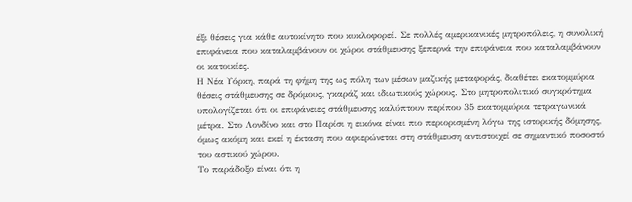έξι θέσεις για κάθε αυτοκίνητο που κυκλοφορεί. Σε πολλές αμερικανικές μητροπόλεις, η συνολική επιφάνεια που καταλαμβάνουν οι χώροι στάθμευσης ξεπερνά την επιφάνεια που καταλαμβάνουν οι κατοικίες.
Η Νέα Υόρκη, παρά τη φήμη της ως πόλη των μέσων μαζικής μεταφοράς, διαθέτει εκατομμύρια θέσεις στάθμευσης σε δρόμους, γκαράζ και ιδιωτικούς χώρους. Στο μητροπολιτικό συγκρότημα υπολογίζεται ότι οι επιφάνειες στάθμευσης καλύπτουν περίπου 35 εκατομμύρια τετραγωνικά μέτρα. Στο Λονδίνο και στο Παρίσι η εικόνα είναι πιο περιορισμένη λόγω της ιστορικής δόμησης, όμως ακόμη και εκεί η έκταση που αφιερώνεται στη στάθμευση αντιστοιχεί σε σημαντικό ποσοστό του αστικού χώρου.
Το παράδοξο είναι ότι η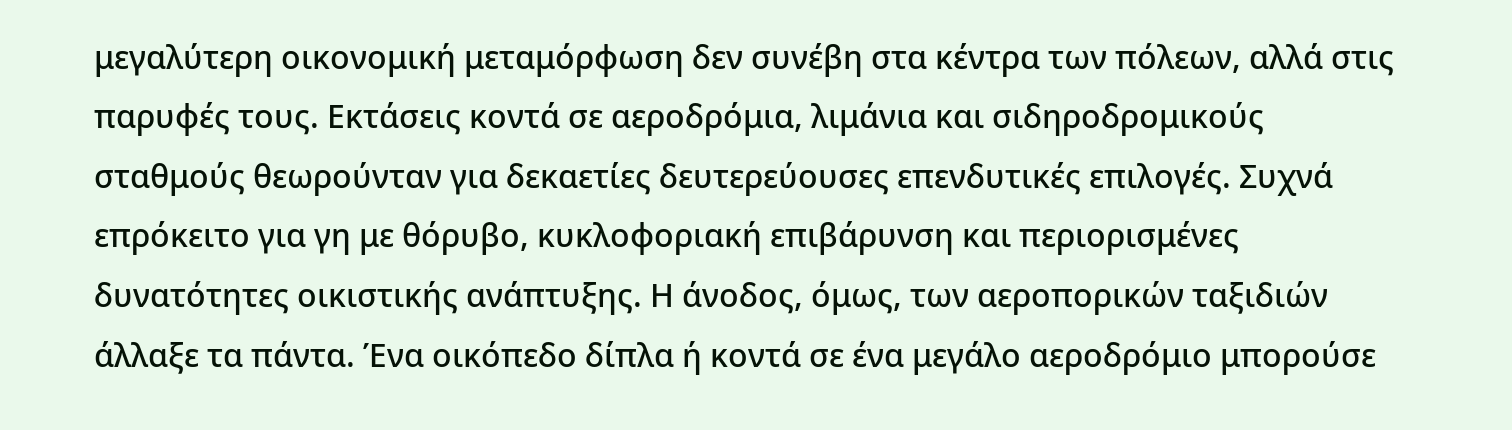μεγαλύτερη οικονομική μεταμόρφωση δεν συνέβη στα κέντρα των πόλεων, αλλά στις παρυφές τους. Εκτάσεις κοντά σε αεροδρόμια, λιμάνια και σιδηροδρομικούς σταθμούς θεωρούνταν για δεκαετίες δευτερεύουσες επενδυτικές επιλογές. Συχνά επρόκειτο για γη με θόρυβο, κυκλοφοριακή επιβάρυνση και περιορισμένες δυνατότητες οικιστικής ανάπτυξης. Η άνοδος, όμως, των αεροπορικών ταξιδιών άλλαξε τα πάντα. Ένα οικόπεδο δίπλα ή κοντά σε ένα μεγάλο αεροδρόμιο μπορούσε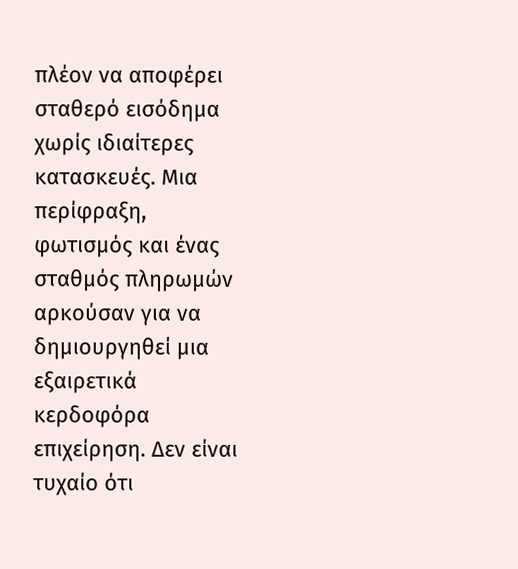πλέον να αποφέρει σταθερό εισόδημα χωρίς ιδιαίτερες κατασκευές. Μια περίφραξη, φωτισμός και ένας σταθμός πληρωμών αρκούσαν για να δημιουργηθεί μια εξαιρετικά κερδοφόρα επιχείρηση. Δεν είναι τυχαίο ότι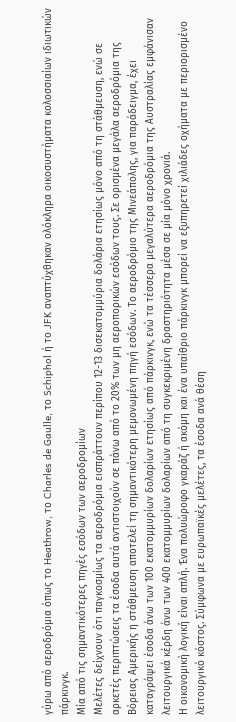γύρω από αεροδρόμια όπως το Heathrow, το Charles de Gaulle, το Schiphol ή το JFK αναπτύχθηκαν ολόκληρα οικοσυστήματα κολοσσιαίων ιδιωτικών πάρκινγκ.
Μία από τις σημαντικότερες πηγές εσόδων των αεροδρομίων
Μελέτες δείχνουν ότι παγκοσμίως τα αεροδρόμια εισπράττουν περίπου 12-13 δισεκατομμύρια δολάρια ετησίως μόνο από τη στάθμευση, ενώ σε αρκετές περιπτώσεις τα έσοδα αυτά αντιστοιχούν σε πάνω από το 20% των μη αεροπορικών εσόδων τους. Σε ορισμένα μεγάλα αεροδρόμια της Βόρειας Αμερικής η στάθμευση αποτελεί τη σημαντικότερη μεμονωμένη πηγή εσόδων. Το αεροδρόμιο της Μινεάπολης, για παράδειγμα, έχει καταγράψει έσοδα άνω των 100 εκατομμυρίων δολαρίων ετησίως από πάρκινγκ, ενώ τα τέσσερα μεγαλύτερα αεροδρόμια της Αυστραλίας εμφάνισαν λειτουργικά κέρδη άνω των 400 εκατομμυρίων δολαρίων από τη συγκεκριμένη δραστηριότητα μέσα σε μία μόνο χρονιά.
Η οικονομική λογική είναι απλή. Ένα πολυώροφο γκαράζ ή ακόμη και ένα υπαίθριο πάρκινγκ μπορεί να εξυπηρετεί χιλιάδες οχήματα με περιορισμένο λειτουργικό κόστος. Σύμφωνα με ευρωπαϊκές μελέτες, τα έσοδα ανά θέση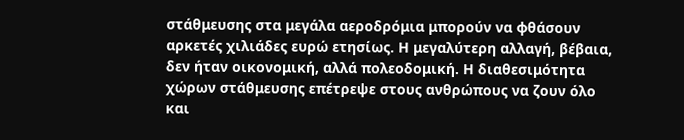στάθμευσης στα μεγάλα αεροδρόμια μπορούν να φθάσουν αρκετές χιλιάδες ευρώ ετησίως. Η μεγαλύτερη αλλαγή, βέβαια, δεν ήταν οικονομική, αλλά πολεοδομική. Η διαθεσιμότητα χώρων στάθμευσης επέτρεψε στους ανθρώπους να ζουν όλο και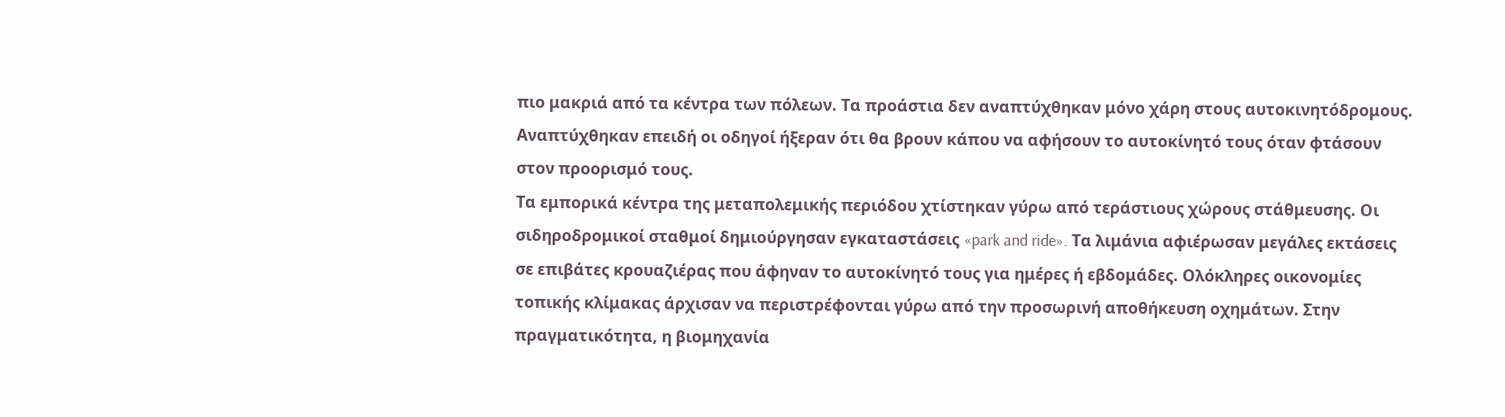πιο μακριά από τα κέντρα των πόλεων. Τα προάστια δεν αναπτύχθηκαν μόνο χάρη στους αυτοκινητόδρομους. Αναπτύχθηκαν επειδή οι οδηγοί ήξεραν ότι θα βρουν κάπου να αφήσουν το αυτοκίνητό τους όταν φτάσουν στον προορισμό τους.
Τα εμπορικά κέντρα της μεταπολεμικής περιόδου χτίστηκαν γύρω από τεράστιους χώρους στάθμευσης. Οι σιδηροδρομικοί σταθμοί δημιούργησαν εγκαταστάσεις «park and ride». Τα λιμάνια αφιέρωσαν μεγάλες εκτάσεις σε επιβάτες κρουαζιέρας που άφηναν το αυτοκίνητό τους για ημέρες ή εβδομάδες. Ολόκληρες οικονομίες τοπικής κλίμακας άρχισαν να περιστρέφονται γύρω από την προσωρινή αποθήκευση οχημάτων. Στην πραγματικότητα, η βιομηχανία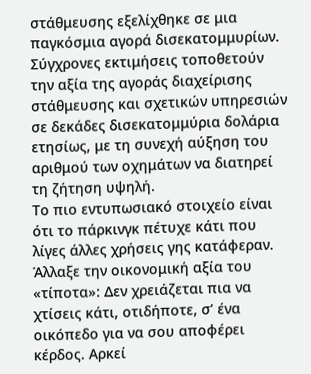στάθμευσης εξελίχθηκε σε μια παγκόσμια αγορά δισεκατομμυρίων. Σύγχρονες εκτιμήσεις τοποθετούν την αξία της αγοράς διαχείρισης στάθμευσης και σχετικών υπηρεσιών σε δεκάδες δισεκατομμύρια δολάρια ετησίως, με τη συνεχή αύξηση του αριθμού των οχημάτων να διατηρεί τη ζήτηση υψηλή.
Το πιο εντυπωσιακό στοιχείο είναι ότι το πάρκινγκ πέτυχε κάτι που λίγες άλλες χρήσεις γης κατάφεραν. Άλλαξε την οικονομική αξία του «τίποτα»: Δεν χρειάζεται πια να χτίσεις κάτι, οτιδήποτε, σ’ ένα οικόπεδο για να σου αποφέρει κέρδος. Αρκεί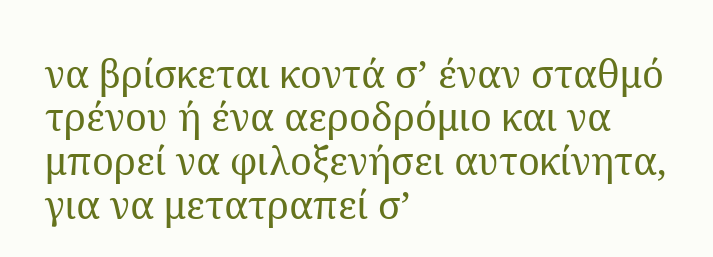να βρίσκεται κοντά σ’ έναν σταθμό τρένου ή ένα αεροδρόμιο και να μπορεί να φιλοξενήσει αυτοκίνητα, για να μετατραπεί σ’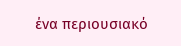ένα περιουσιακό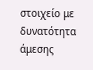στοιχείο με δυνατότητα άμεσης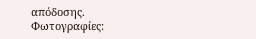απόδοσης.
Φωτογραφίες: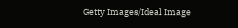Getty Images/Ideal Image